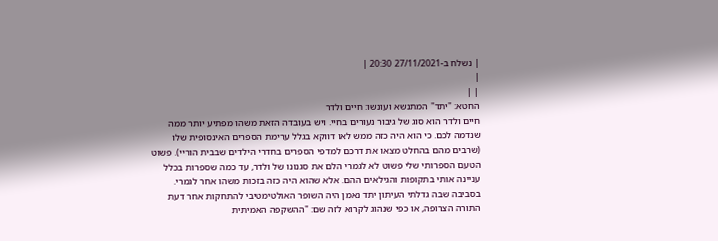| נשלח ב-27/11/2021 20:30 |
|
| |
החטא: "יתד" המתנשא ועונשו: חיים ולדר
חיים ולדר הוא סוג של גיבור נעורים בחיי. ויש בעובדה הזאת משהו מפתיע יותר ממה שנדמה לכם. כי הוא היה כזה ממש לאו דווקא בגלל ערימת הספרים האינסופית שלו (שרבים מהם בהחלט מצאו את דרכם למדפי הספרים בחדרי הילדים שבבית הוריי). פשוט הטעם הספרותי שלי פשוט לא לגמרי הלם את סגנונו של ולדר, עד כמה שספרות בכלל עניינה אותי בתקופות והגילאים ההם. אלא שהוא היה כזה בזכות משהו אחר לגמרי. בסביבה שבה גדלתי העיתון יתד נאמן היה השופר האולטימטיבי להתחקות אחר דעת התורה הצרופה, או כפי שנהוג לקרוא לזה שם: "ההשקפה האמיתית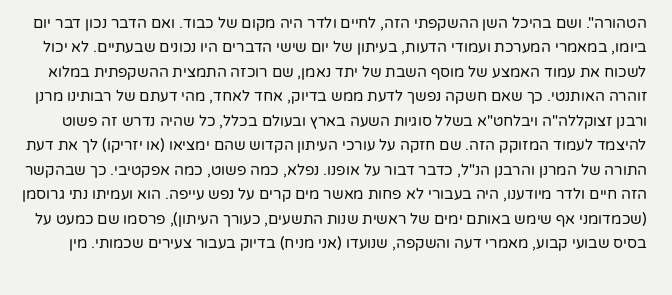הטהורה". ושם בהיכל השן ההשקפתי הזה, לחיים ולדר היה מקום של כבוד. ואם הדבר נכון דבר יום ביומו, במאמרי המערכת ועמודי הדעות, בעיתון של יום שישי הדברים היו נכונים שבעתיים. לא יכול לשכוח את עמוד האמצע של מוסף השבת של יתד נאמן, שם רוכזה התמצית ההשקפתית במלוא זוהרה האותנטי. כך שאם חשקה נפשך לדעת ממש בדיוק, אחד לאחד, מהי דעתם של רבותינו מרנן ורבנן זצוקללה"ה ויבלחט"א בשלל סוגיות השעה בארץ ובעולם בכלל, כל שהיה נדרש זה פשוט להיצמד לעמוד המזוקק הזה. שם חזקה על עורכי העיתון הקדוש שהם ימציאו (או יזריקו) לך את דעת התורה של המרנן והרבנן הנ"ל, כדבר דבור על אופנו. נפלא, כמה פשוט, כמה אפקטיבי. כך שבהקשר הזה חיים ולדר מיודענו, היה בעבורי לא פחות מאשר מים קרים על נפש עייפה. הוא ועמיתו נתי גרוסמן (שכמדומני אף שימש באותם ימים של ראשית שנות התשעים, כעורך העיתון), פרסמו שם כמעט על בסיס שבועי קבוע, מאמרי דעה והשקפה, שנועדו (אני מניח) בדיוק בעבור צעירים שכמותי. מין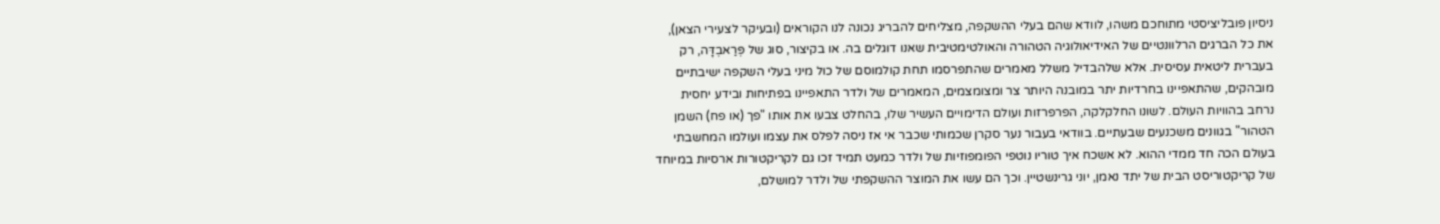ניסיון פובליציסטי מתוחכם משהו, לוודא שהם בעלי ההשקפה, מצליחים להבריג נכונה לנו הקוראים (ובעיקר לצעירי הצאן), את כל הברגים הרלוונטיים של האידיאולוגיה הטהורה והאולטימטיבית שאנו דוגלים בה. או בקיצור, סוג של פְּרַאבְדָּה, רק בעברית ליטאית עסיסית. אלא שלהבדיל משלל מאמרים שהתפרסמו תחת קולמוסם של כול מיני בעלי השקפה ישיבתיים מובהקים, שהתאפיינו בחרדיות יתר במובנה היותר צר ומצומצמים, המאמרים של ולדר התאפיינו בפתיחות ובידע יחסית נרחב בהוויות העולם. לשונו החלקלקה, הפרפרזות ועולם הדימויים העשיר שלו, בהחלט צבעו את אותו "פך (או פח) השמן הטהור" בגוונים משכנעים שבעתיים. בוודאי בעבור נער סקרן שכמותי שכבר אי אז ניסה לפלס את עצמו ועולמו המחשבתי בעולם הכה חד ממדי ההוא. לא אשכח איך טוריו נוטפי הפומפוזיות של ולדר כמעט תמיד זכו גם לקריקטורות ארסיות במיוחד של קריקטוריסט הבית של יתד נאמן, יוני גרינשטיין. וכך הם עשו את המוצר ההשקפתי של ולדר למושלם,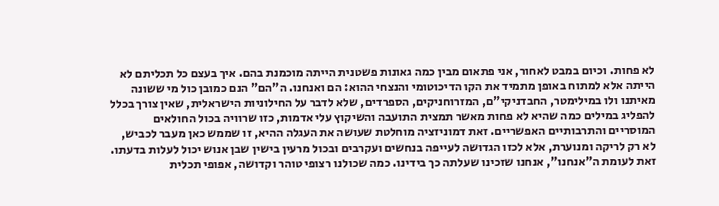לא פחות. וכיום במבט לאחור, אני פתאום מבין כמה גאונות פשטנית הייתה מוכמנת בהם. איך בעצם כל תכליתם לא הייתה אלא למתוח באופן מתמיד את הקו הדיכוטומי והנצחי ההוא: הם ואנחנו. ה"הם" הנם כמובן כול מי ששונה מאיתנו ולו במילימטר, החבדניקי"ם, המזרוחניקים, הספרדים, שלא לדבר על החילוניות הישראלית, שאין צורך בכלל להפליג במילים כמה שהיא לא פחות מאשר תמצית התועבה והשיקוץ עלי אדמות, כזו שרוויה בכול החולאים המוסריים והתרבותיים האפשריים. זאת דמוניזציה מוחלטת שעושה את העגלה ההיא, זו שממש כאן מעבר לכביש, לא רק לריקה ומנוערת, אלא לכזו הגדושה לעייפה בנחשים ועקרבים ובכול מרעין בישין שבן אנוש יכול לעלות בדעתו. זאת לעומת ה"אנחנו", אנחנו שזכינו שעלתה כך בידינו. כמה שכולנו רצופי טוהר וקדושה, אפופי תכלית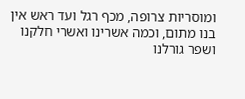ומוסריות צרופה, מכף רגל ועד ראש אין בנו מתום, וכמה אשרינו ואשרי חלקנו ושפר גורלנו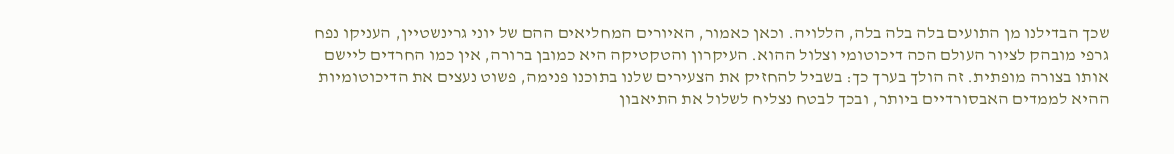שכך הבדילנו מן התועים בלה בלה בלה, הללויה. וכאן כאמור, האיורים המחליאים ההם של יוני גרינשטיין, העניקו נפח גרפי מובהק לציור העולם הכה דיכוטומי וצלול ההוא. העיקרון והטקטיקה היא כמובן ברורה, אין כמו החרדים ליישם אותו בצורה מופתית. זה הולך בערך כך: בשביל להחזיק את הצעירים שלנו בתוכנו פנימה, פשוט נעצים את הדיכוטומיות ההיא לממדים האבסורדיים ביותר, ובכך לבטח נצליח לשלול את התיאבון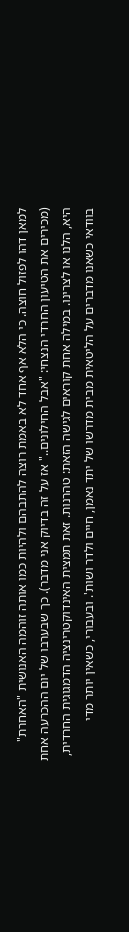למאן דהו לפזול חוצה. כי הלא אף אחד לא באמת רוצה להתבהם ולהיות כמו אותה זוהמה האנושית "האחרת" (מכירים את הטיעון החרדי הנצחי: "אבל החילונים.." אז על זה בדיוק אני מדבר). כך שבערבו של יום ההכרעה אחת היא, הלנו או לצרינו. במילה אחת קוראים לגישה הזאת: טהרנות. זאת תמצית האינדוקטרינציה הדמגוגית החרדית, בוודאי כשאנו מדברים על הליטאית מבית מדרשו של יתד נאמן, חיים ולדר ושות'. ובעבורי, כשאין יותר מדי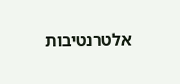אלטרנטיבות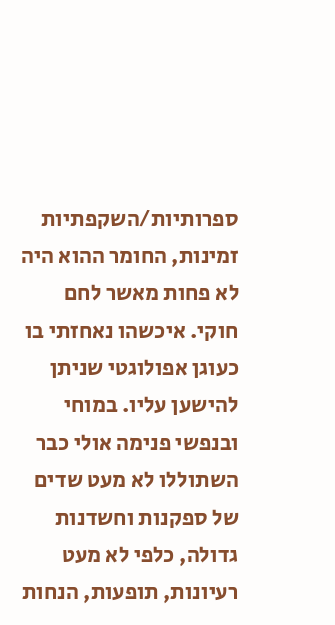ספרותיות/השקפתיות זמינות, החומר ההוא היה לא פחות מאשר לחם חוקי. איכשהו נאחזתי בו כעוגן אפולוגטי שניתן להישען עליו. במוחי ובנפשי פנימה אולי כבר השתוללו לא מעט שדים של ספקנות וחשדנות גדולה, כלפי לא מעט רעיונות, תופעות, הנחות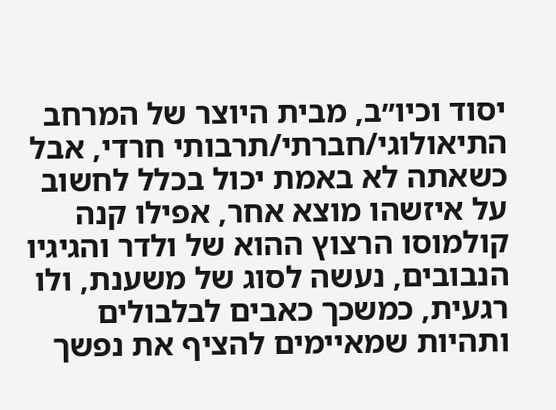יסוד וכיו״ב, מבית היוצר של המרחב התיאולוגי/חברתי/תרבותי חרדי, אבל כשאתה לא באמת יכול בכלל לחשוב על איזשהו מוצא אחר, אפילו קנה קולמוסו הרצוץ ההוא של ולדר והגיגיו הנבובים, נעשה לסוג של משענת, ולו רגעית, כמשכך כאבים לבלבולים ותהיות שמאיימים להציף את נפשך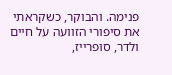פנימה. והבוקר, כשקראתי את סיפורי הזוועה על חיים ולדר, סופרייז,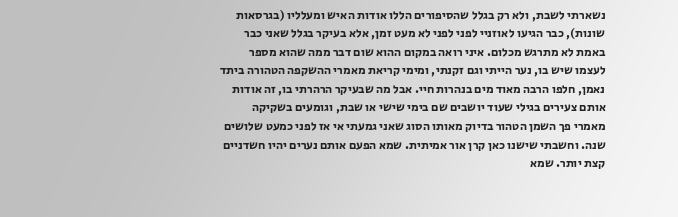נשארתי לשבת, ולא רק בגלל שהסיפורים הללו אודות האיש ומעלליו (בגרסאות שונות), כבר הגיעו לאוזניי לפני לפני לא מעט זמן, אלא בעיקר בגלל שאני כבר באמת לא מתרגש מכלום. איני רואה במקום ההוא שום דבר ממה שהוא מספר לעצמו שיש בו, נער הייתי וגם זקנתי, ומימי קריאת מאמרי ההשקפה הטהורה ביתד נאמן, חלפו הרבה מאוד מים בנהרות חיי. אבל מה שבעיקר הרהרתי בו, זה אודות אותם צעירים בגילי שעוד יושבים שם בימי שישי או שבת, וגומעים בשקיקה מאמרי פך השמן הטהור בדיוק מאותו הסוג שאני גמעתי אי אז לפני כמעט שלושים שנה. וחשבתי שישנו כאן קרן אור אמיתית. שמא הפעם אותם נערים יהיו חשדניים קצת יותר. שמא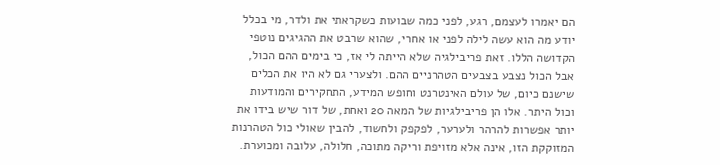הם יאמרו לעצמם, רגע, לפני כמה שבועות כשקראתי את ולדר, מי בכלל יודע מה הוא עשה לילה לפני או אחרי, שהוא שרבט את ההגיגים נוטפי הקדושה הללו. זאת פריבילגיה שלא הייתה לי אז, כי בימים ההם הכול, אבל הכול נצבע בצבעים הטהרניים ההם. ולצערי גם לא היו את הכלים שישנם כיום, של עולם האינטרנט וחופש המידע, התחקירים והמודעות וכול היתר. אלו הן פריבילגיות של המאה 20 ואחת, של דור שיש בידו את יותר אפשרות להרהר ולערער, לפקפק ולחשוד, להבין שאולי כול הטהרנות המזוקקת הזו, אינה אלא מזויפת וריקה מתוכה, חלולה, עלובה ומכוערת.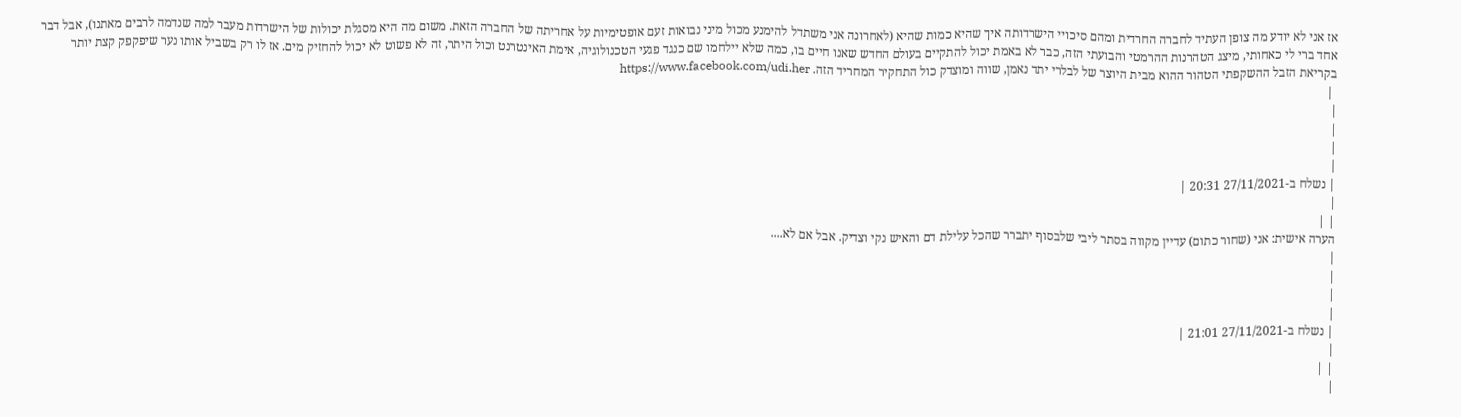אז אני לא יודע מה צופן העתיד לחברה החרדית ומהם סיכויי הישרדותה איך שהיא כמות שהיא (לאחרונה אני משתדל להימנע מכול מיני נבואות זעם אופטימיות על אחריתה של החברה הזאת. משום מה היא מסגלת יכולות של הישרדות מעבר למה שנדמה לרבים מאתנו), אבל דבר אחד ברי לי כאחותי, מיצג הטהרנות ההרמטי והבועתי הזה, כבר לא באמת יכול להתקיים בעולם החדש שאנו חיים בו, כמה שלא יילחמו שם כנגד פגעי הטכנולוגיה, אימת האינטרנט וכול היתר, זה לא פשוט לא יכול להחזיק מים. אז לו רק בשביל אותו נער שיפקפק קצת יותר בקריאת הזבל ההשקפתי הטהור ההוא מבית היוצר של לבלרי יתד נאמן, שווה ומוצדק כול התחקיר המחריד הזה. https://www.facebook.com/udi.her
 |
|
|
|
|
| נשלח ב-27/11/2021 20:31 |
|
| |
הערה אישית: אני (שחור כתום) עדיין מקווה בסתר ליבי שלבסוף יתברר שהכל עלילת דם והאיש נקי וצדיק. אבל אם לא....
|
|
|
|
| נשלח ב-27/11/2021 21:01 |
|
| |
|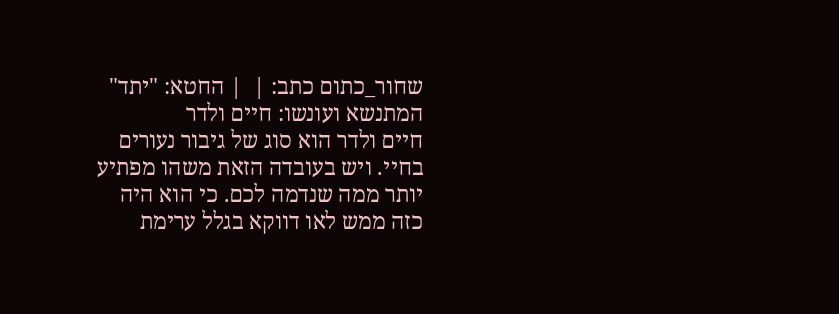שחור_כתום כתב: |  | החטא: "יתד" המתנשא ועונשו: חיים ולדר
חיים ולדר הוא סוג של גיבור נעורים בחיי. ויש בעובדה הזאת משהו מפתיע יותר ממה שנדמה לכם. כי הוא היה כזה ממש לאו דווקא בגלל ערימת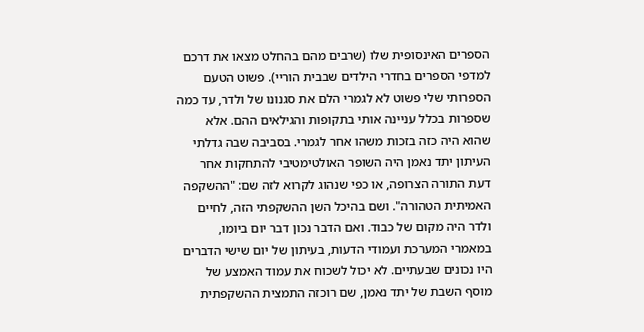הספרים האינסופית שלו (שרבים מהם בהחלט מצאו את דרכם למדפי הספרים בחדרי הילדים שבבית הוריי). פשוט הטעם הספרותי שלי פשוט לא לגמרי הלם את סגנונו של ולדר, עד כמה שספרות בכלל עניינה אותי בתקופות והגילאים ההם. אלא שהוא היה כזה בזכות משהו אחר לגמרי. בסביבה שבה גדלתי העיתון יתד נאמן היה השופר האולטימטיבי להתחקות אחר דעת התורה הצרופה, או כפי שנהוג לקרוא לזה שם: "ההשקפה האמיתית הטהורה". ושם בהיכל השן ההשקפתי הזה, לחיים ולדר היה מקום של כבוד. ואם הדבר נכון דבר יום ביומו, במאמרי המערכת ועמודי הדעות, בעיתון של יום שישי הדברים היו נכונים שבעתיים. לא יכול לשכוח את עמוד האמצע של מוסף השבת של יתד נאמן, שם רוכזה התמצית ההשקפתית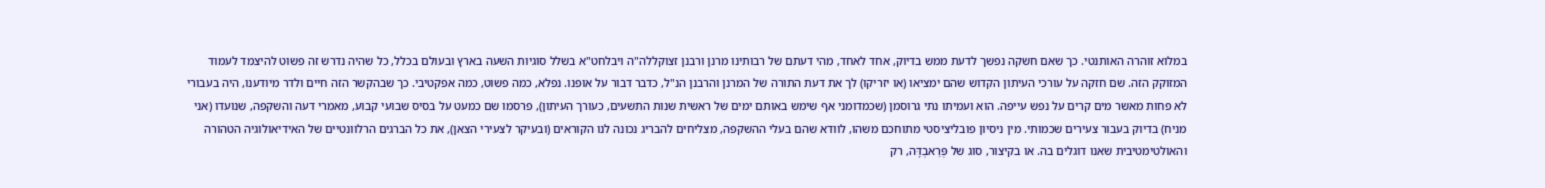במלוא זוהרה האותנטי. כך שאם חשקה נפשך לדעת ממש בדיוק, אחד לאחד, מהי דעתם של רבותינו מרנן ורבנן זצוקללה"ה ויבלחט"א בשלל סוגיות השעה בארץ ובעולם בכלל, כל שהיה נדרש זה פשוט להיצמד לעמוד המזוקק הזה. שם חזקה על עורכי העיתון הקדוש שהם ימציאו (או יזריקו) לך את דעת התורה של המרנן והרבנן הנ"ל, כדבר דבור על אופנו. נפלא, כמה פשוט, כמה אפקטיבי. כך שבהקשר הזה חיים ולדר מיודענו, היה בעבורי לא פחות מאשר מים קרים על נפש עייפה. הוא ועמיתו נתי גרוסמן (שכמדומני אף שימש באותם ימים של ראשית שנות התשעים, כעורך העיתון), פרסמו שם כמעט על בסיס שבועי קבוע, מאמרי דעה והשקפה, שנועדו (אני מניח) בדיוק בעבור צעירים שכמותי. מין ניסיון פובליציסטי מתוחכם משהו, לוודא שהם בעלי ההשקפה, מצליחים להבריג נכונה לנו הקוראים (ובעיקר לצעירי הצאן), את כל הברגים הרלוונטיים של האידיאולוגיה הטהורה והאולטימטיבית שאנו דוגלים בה. או בקיצור, סוג של פְּרַאבְדָּה, רק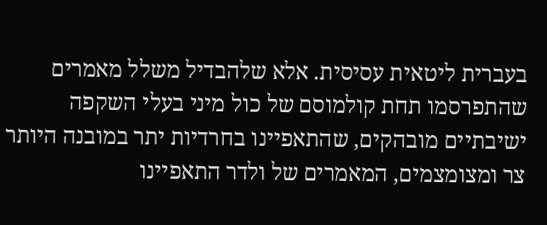בעברית ליטאית עסיסית. אלא שלהבדיל משלל מאמרים שהתפרסמו תחת קולמוסם של כול מיני בעלי השקפה ישיבתיים מובהקים, שהתאפיינו בחרדיות יתר במובנה היותר צר ומצומצמים, המאמרים של ולדר התאפיינו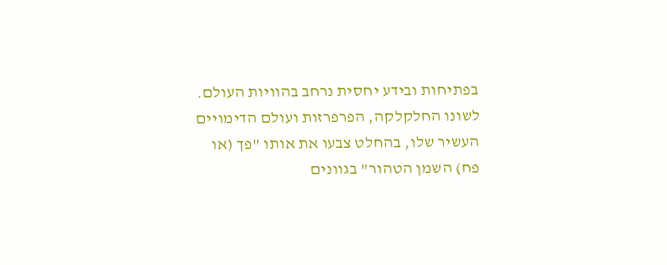בפתיחות ובידע יחסית נרחב בהוויות העולם. לשונו החלקלקה, הפרפרזות ועולם הדימויים העשיר שלו, בהחלט צבעו את אותו "פך (או פח) השמן הטהור" בגוונים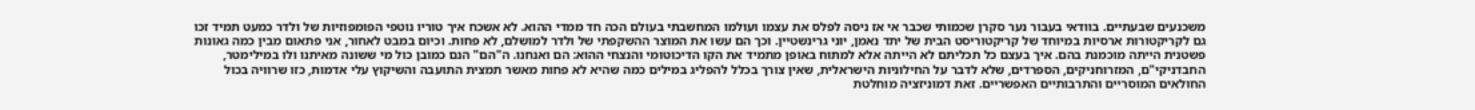משכנעים שבעתיים. בוודאי בעבור נער סקרן שכמותי שכבר אי אז ניסה לפלס את עצמו ועולמו המחשבתי בעולם הכה חד ממדי ההוא. לא אשכח איך טוריו נוטפי הפומפוזיות של ולדר כמעט תמיד זכו גם לקריקטורות ארסיות במיוחד של קריקטוריסט הבית של יתד נאמן, יוני גרינשטיין. וכך הם עשו את המוצר ההשקפתי של ולדר למושלם, לא פחות. וכיום במבט לאחור, אני פתאום מבין כמה גאונות פשטנית הייתה מוכמנת בהם. איך בעצם כל תכליתם לא הייתה אלא למתוח באופן מתמיד את הקו הדיכוטומי והנצחי ההוא: הם ואנחנו. ה"הם" הנם כמובן כול מי ששונה מאיתנו ולו במילימטר, החבדניקי"ם, המזרוחניקים, הספרדים, שלא לדבר על החילוניות הישראלית, שאין צורך בכלל להפליג במילים כמה שהיא לא פחות מאשר תמצית התועבה והשיקוץ עלי אדמות, כזו שרוויה בכול החולאים המוסריים והתרבותיים האפשריים. זאת דמוניזציה מוחלטת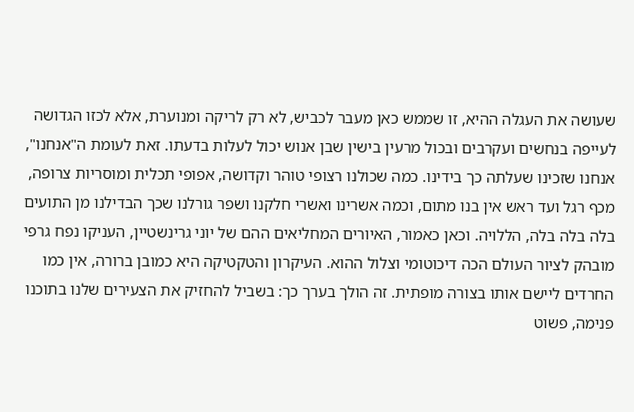שעושה את העגלה ההיא, זו שממש כאן מעבר לכביש, לא רק לריקה ומנוערת, אלא לכזו הגדושה לעייפה בנחשים ועקרבים ובכול מרעין בישין שבן אנוש יכול לעלות בדעתו. זאת לעומת ה"אנחנו", אנחנו שזכינו שעלתה כך בידינו. כמה שכולנו רצופי טוהר וקדושה, אפופי תכלית ומוסריות צרופה, מכף רגל ועד ראש אין בנו מתום, וכמה אשרינו ואשרי חלקנו ושפר גורלנו שכך הבדילנו מן התועים בלה בלה בלה, הללויה. וכאן כאמור, האיורים המחליאים ההם של יוני גרינשטיין, העניקו נפח גרפי מובהק לציור העולם הכה דיכוטומי וצלול ההוא. העיקרון והטקטיקה היא כמובן ברורה, אין כמו החרדים ליישם אותו בצורה מופתית. זה הולך בערך כך: בשביל להחזיק את הצעירים שלנו בתוכנו פנימה, פשוט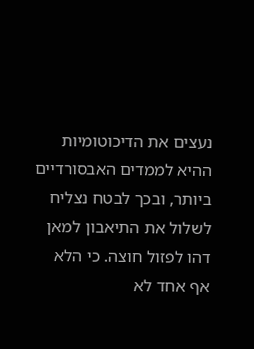נעצים את הדיכוטומיות ההיא לממדים האבסורדיים ביותר, ובכך לבטח נצליח לשלול את התיאבון למאן דהו לפזול חוצה. כי הלא אף אחד לא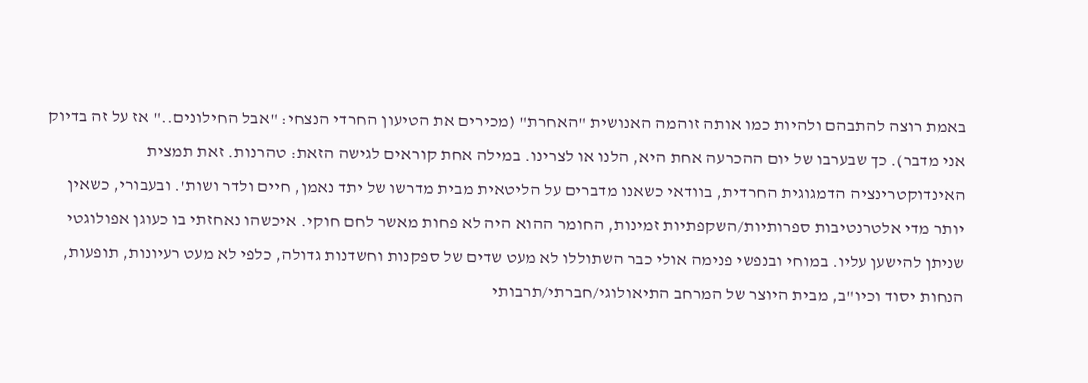באמת רוצה להתבהם ולהיות כמו אותה זוהמה האנושית "האחרת" (מכירים את הטיעון החרדי הנצחי: "אבל החילונים.." אז על זה בדיוק אני מדבר). כך שבערבו של יום ההכרעה אחת היא, הלנו או לצרינו. במילה אחת קוראים לגישה הזאת: טהרנות. זאת תמצית האינדוקטרינציה הדמגוגית החרדית, בוודאי כשאנו מדברים על הליטאית מבית מדרשו של יתד נאמן, חיים ולדר ושות'. ובעבורי, כשאין יותר מדי אלטרנטיבות ספרותיות/השקפתיות זמינות, החומר ההוא היה לא פחות מאשר לחם חוקי. איכשהו נאחזתי בו כעוגן אפולוגטי שניתן להישען עליו. במוחי ובנפשי פנימה אולי כבר השתוללו לא מעט שדים של ספקנות וחשדנות גדולה, כלפי לא מעט רעיונות, תופעות, הנחות יסוד וכיו"ב, מבית היוצר של המרחב התיאולוגי/חברתי/תרבותי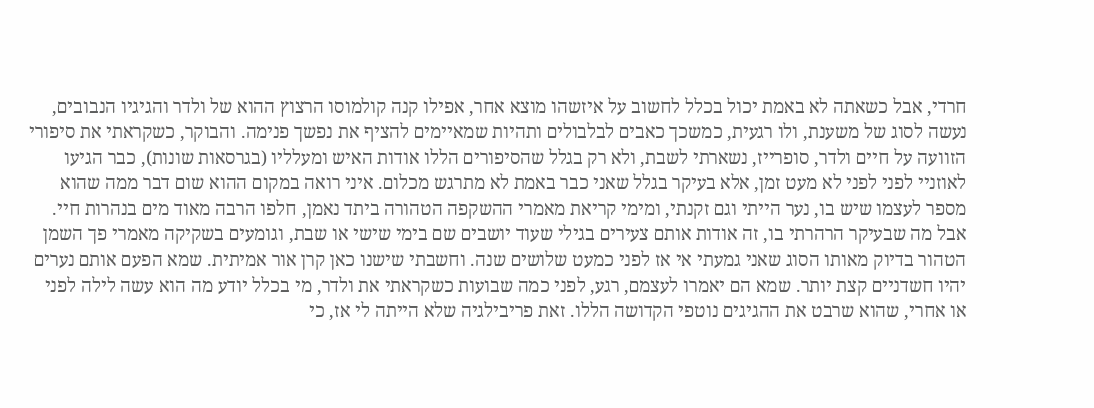חרדי, אבל כשאתה לא באמת יכול בכלל לחשוב על איזשהו מוצא אחר, אפילו קנה קולמוסו הרצוץ ההוא של ולדר והגיגיו הנבובים, נעשה לסוג של משענת, ולו רגעית, כמשכך כאבים לבלבולים ותהיות שמאיימים להציף את נפשך פנימה. והבוקר, כשקראתי את סיפורי הזוועה על חיים ולדר, סופרייז, נשארתי לשבת, ולא רק בגלל שהסיפורים הללו אודות האיש ומעלליו (בגרסאות שונות), כבר הגיעו לאוזניי לפני לפני לא מעט זמן, אלא בעיקר בגלל שאני כבר באמת לא מתרגש מכלום. איני רואה במקום ההוא שום דבר ממה שהוא מספר לעצמו שיש בו, נער הייתי וגם זקנתי, ומימי קריאת מאמרי ההשקפה הטהורה ביתד נאמן, חלפו הרבה מאוד מים בנהרות חיי. אבל מה שבעיקר הרהרתי בו, זה אודות אותם צעירים בגילי שעוד יושבים שם בימי שישי או שבת, וגומעים בשקיקה מאמרי פך השמן הטהור בדיוק מאותו הסוג שאני גמעתי אי אז לפני כמעט שלושים שנה. וחשבתי שישנו כאן קרן אור אמיתית. שמא הפעם אותם נערים יהיו חשדניים קצת יותר. שמא הם יאמרו לעצמם, רגע, לפני כמה שבועות כשקראתי את ולדר, מי בכלל יודע מה הוא עשה לילה לפני או אחרי, שהוא שרבט את ההגיגים נוטפי הקדושה הללו. זאת פריבילגיה שלא הייתה לי אז, כי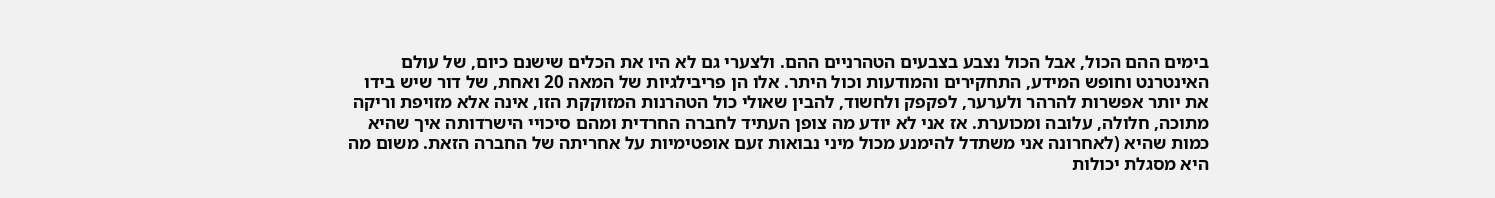בימים ההם הכול, אבל הכול נצבע בצבעים הטהרניים ההם. ולצערי גם לא היו את הכלים שישנם כיום, של עולם האינטרנט וחופש המידע, התחקירים והמודעות וכול היתר. אלו הן פריבילגיות של המאה 20 ואחת, של דור שיש בידו את יותר אפשרות להרהר ולערער, לפקפק ולחשוד, להבין שאולי כול הטהרנות המזוקקת הזו, אינה אלא מזויפת וריקה מתוכה, חלולה, עלובה ומכוערת. אז אני לא יודע מה צופן העתיד לחברה החרדית ומהם סיכויי הישרדותה איך שהיא כמות שהיא (לאחרונה אני משתדל להימנע מכול מיני נבואות זעם אופטימיות על אחריתה של החברה הזאת. משום מה היא מסגלת יכולות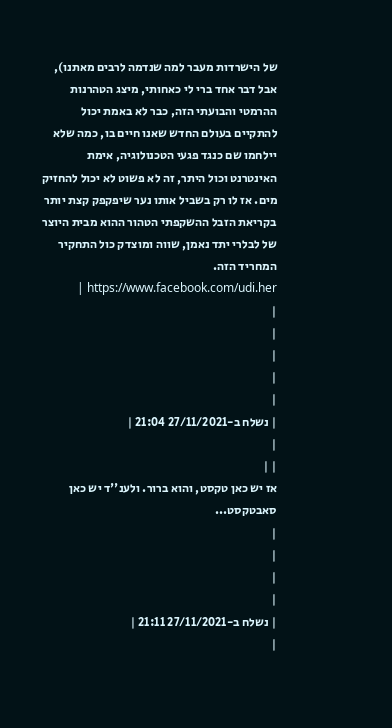של הישרדות מעבר למה שנדמה לרבים מאתנו), אבל דבר אחד ברי לי כאחותי, מיצג הטהרנות ההרמטי והבועתי הזה, כבר לא באמת יכול להתקיים בעולם החדש שאנו חיים בו, כמה שלא יילחמו שם כנגד פגעי הטכנולוגיה, אימת האינטרנט וכול היתר, זה לא פשוט לא יכול להחזיק מים. אז לו רק בשביל אותו נער שיפקפק קצת יותר בקריאת הזבל ההשקפתי הטהור ההוא מבית היוצר של לבלרי יתד נאמן, שווה ומוצדק כול התחקיר המחריד הזה. https://www.facebook.com/udi.her |
|
|
|
|
|
| נשלח ב-27/11/2021 21:04 |
|
| |
אז יש כאן טקסט, והוא ברור. ולענ''ד יש כאן סאבטקסט...
|
|
|
|
| נשלח ב-27/11/2021 21:11 |
|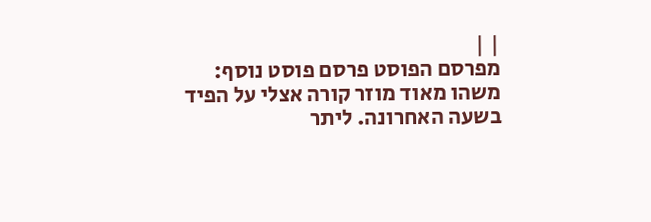| |
מפרסם הפוסט פרסם פוסט נוסף:
משהו מאוד מוזר קורה אצלי על הפיד בשעה האחרונה. ליתר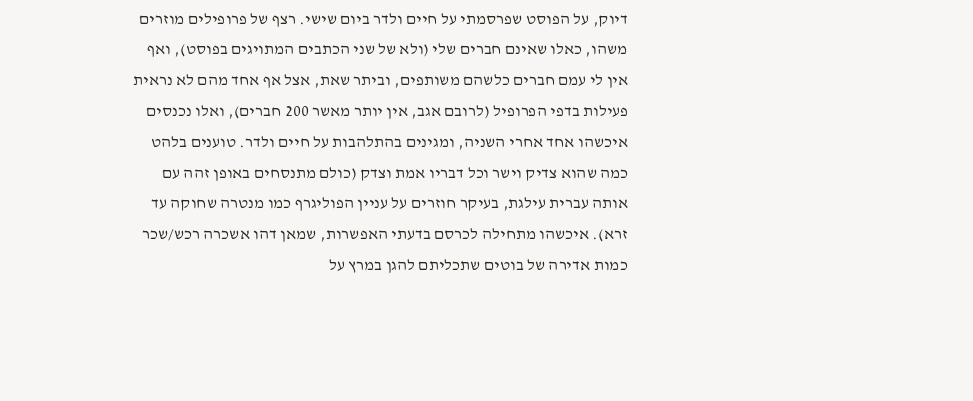דיוק, על הפוסט שפרסמתי על חיים ולדר ביום שישי. רצף של פרופילים מוזרים משהו, כאלו שאינם חברים שלי (ולא של שני הכתבים המתויגים בפוסט), ואף אין לי עמם חברים כלשהם משותפים, וביתר שאת, אצל אף אחד מהם לא נראית פעילות בדפי הפרופיל (לרובם אגב, אין יותר מאשר 200 חברים), ואלו נכנסים איכשהו אחד אחרי השניה, ומגינים בהתלהבות על חיים ולדר. טוענים בלהט כמה שהוא צדיק וישר וכל דבריו אמת וצדק (כולם מתנסחים באופן זהה עם אותה עברית עילגת, בעיקר חוזרים על עניין הפוליגרף כמו מנטרה שחוקה עד זרא). איכשהו מתחילה לכרסם בדעתי האפשרות, שמאן דהו אשכרה רכש/שכר כמות אדירה של בוטים שתכליתם להגן במרץ על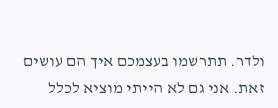ולדר. תתרשמו בעצמכם איך הם עושים זאת. אני גם לא הייתי מוציא לכלל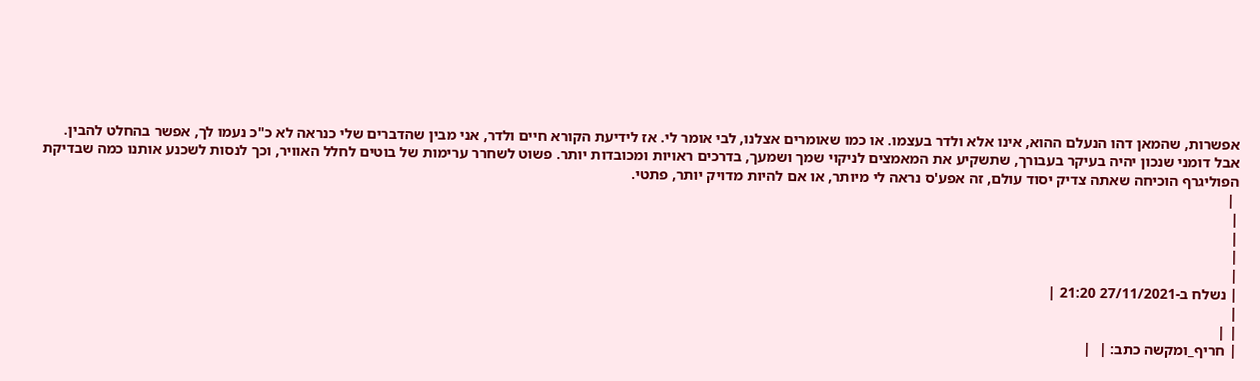אפשרות, שהמאן דהו הנעלם ההוא, אינו אלא ולדר בעצמו. או כמו שאומרים אצלנו, לבי אומר לי. אז לידיעת הקורא חיים ולדר, אני מבין שהדברים שלי כנראה לא כ"כ נעמו לך, אפשר בהחלט להבין. אבל דומני שנכון יהיה בעיקר בעבורך, שתשקיע את המאמצים לניקוי שמך ושמעך, בדרכים ראויות ומכובדות יותר. פשוט לשחרר ערימות של בוטים לחלל האוויר, וכך לנסות לשכנע אותנו כמה שבדיקת הפוליגרף הוכיחה שאתה צדיק יסוד עולם, זה אפע'ס נראה לי מיותר, או אם להיות מדויק יותר, פתטי.
 |
|
|
|
|
| נשלח ב-27/11/2021 21:20 |
|
| |
| חריף_ומקשה כתב: |  |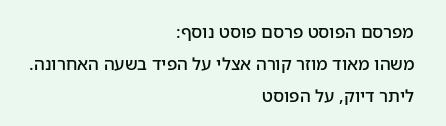מפרסם הפוסט פרסם פוסט נוסף:
משהו מאוד מוזר קורה אצלי על הפיד בשעה האחרונה. ליתר דיוק, על הפוסט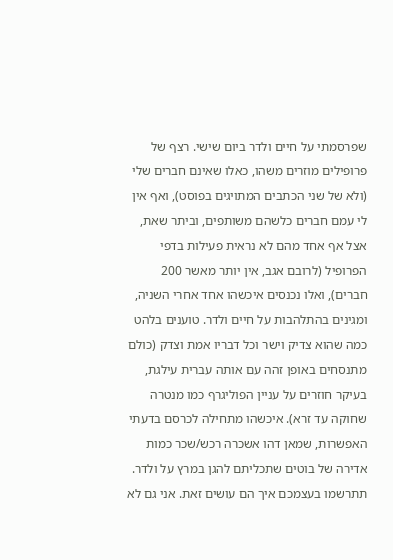שפרסמתי על חיים ולדר ביום שישי. רצף של פרופילים מוזרים משהו, כאלו שאינם חברים שלי (ולא של שני הכתבים המתויגים בפוסט), ואף אין לי עמם חברים כלשהם משותפים, וביתר שאת, אצל אף אחד מהם לא נראית פעילות בדפי הפרופיל (לרובם אגב, אין יותר מאשר 200 חברים), ואלו נכנסים איכשהו אחד אחרי השניה, ומגינים בהתלהבות על חיים ולדר. טוענים בלהט כמה שהוא צדיק וישר וכל דבריו אמת וצדק (כולם מתנסחים באופן זהה עם אותה עברית עילגת, בעיקר חוזרים על עניין הפוליגרף כמו מנטרה שחוקה עד זרא). איכשהו מתחילה לכרסם בדעתי האפשרות, שמאן דהו אשכרה רכש/שכר כמות אדירה של בוטים שתכליתם להגן במרץ על ולדר. תתרשמו בעצמכם איך הם עושים זאת. אני גם לא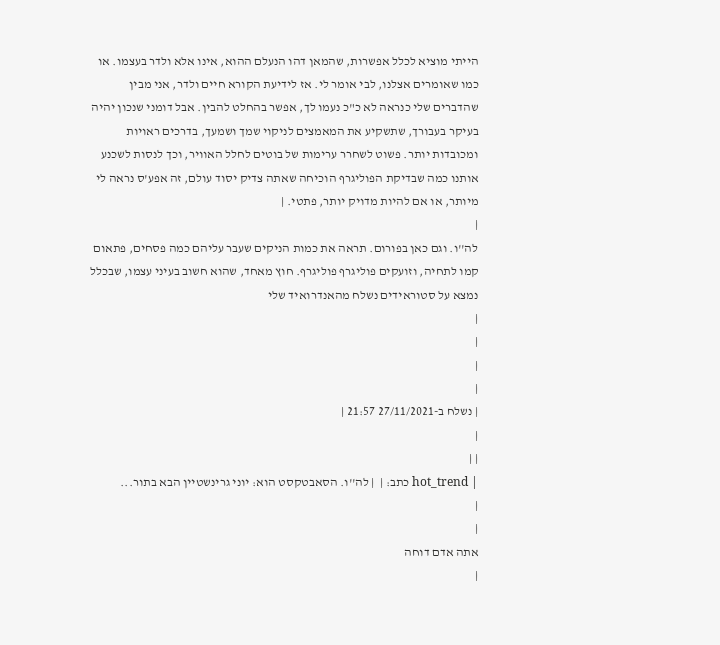הייתי מוציא לכלל אפשרות, שהמאן דהו הנעלם ההוא, אינו אלא ולדר בעצמו. או כמו שאומרים אצלנו, לבי אומר לי. אז לידיעת הקורא חיים ולדר, אני מבין שהדברים שלי כנראה לא כ"כ נעמו לך, אפשר בהחלט להבין. אבל דומני שנכון יהיה בעיקר בעבורך, שתשקיע את המאמצים לניקוי שמך ושמעך, בדרכים ראויות ומכובדות יותר. פשוט לשחרר ערימות של בוטים לחלל האוויר, וכך לנסות לשכנע אותנו כמה שבדיקת הפוליגרף הוכיחה שאתה צדיק יסוד עולם, זה אפע'ס נראה לי מיותר, או אם להיות מדויק יותר, פתטי. |
|
לה''ו. וגם כאן בפורום. תראה את כמות הניקים שעבר עליהם כמה פסחים, פתאום קמו לתחיה, וזועקים פוליגרף פוליגרף. חוץ מאחד, שהוא חשוב בעיני עצמו, שבכלל נמצא על סטוראידים נשלח מהאנדרואיד שלי
|
|
|
|
| נשלח ב-27/11/2021 21:57 |
|
| |
| hot_trend כתב: |  | לה''ו. הסאבטקסט הוא: יוני גרינשטיין הבא בתור...
|
|
אתה אדם דוחה
|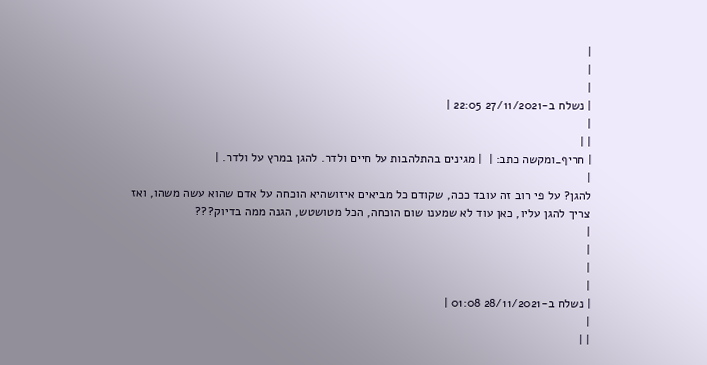|
|
|
| נשלח ב-27/11/2021 22:05 |
|
| |
| חריף_ומקשה כתב: |  | מגינים בהתלהבות על חיים ולדר. להגן במרץ על ולדר. |
|
להגן? על פי רוב זה עובד ככה, שקודם כל מביאים איזושהיא הוכחה על אדם שהוא עשה משהו, ואז צריך להגן עליו, כאן עוד לא שמענו שום הוכחה, הכל מטושטש, הגנה ממה בדיוק???
|
|
|
|
| נשלח ב-28/11/2021 01:08 |
|
| |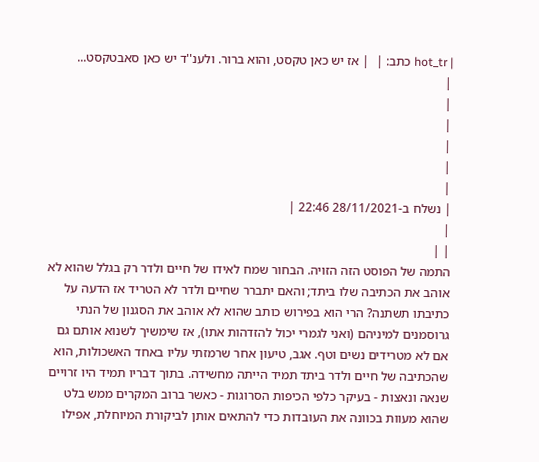| hot_tr כתב: |  | אז יש כאן טקסט, והוא ברור. ולענ''ד יש כאן סאבטקסט...
|
|
|
|
|
|
| נשלח ב-28/11/2021 22:46 |
|
| |
התמה של הפוסט הזה הזויה. הבחור שמח לאידו של חיים ולדר רק בגלל שהוא לא אוהב את הכתיבה שלו ביתד; והאם יתברר שחיים ולדר לא הטריד אז הדעה על כתיבתו תשתנה? הרי הוא בפירוש כותב שהוא לא אוהב את הסגנון של הנתי גרוסמנים למיניהם (ואני לגמרי יכול להזדהות אתו), אז שימשיך לשנוא אותם גם אם לא מטרידים נשים וטף. אגב, טיעון אחר שרמזתי עליו באחד האשכולות, הוא שהכתיבה של חיים ולדר ביתד תמיד הייתה מחשידה. בתוך דבריו תמיד היו זרויים שנאה ונאצות - בעיקר כלפי הכיפות הסרוגות - כאשר ברוב המקרים ממש בלט שהוא מעוות בכוונה את העובדות כדי להתאים אותן לביקורת המיוחלת, אפילו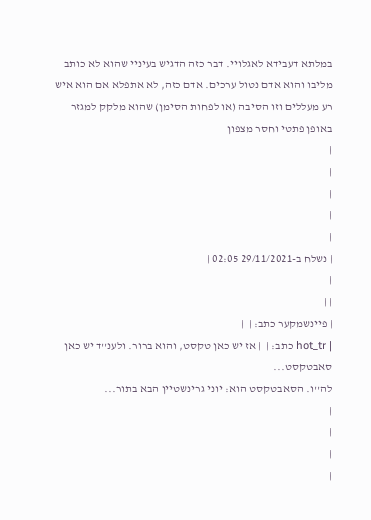במלתא דעבידא לאגלויי. דבר כזה הדגיש בעיניי שהוא לא כותב מליבו והוא אדם נטול ערכים. אדם כזה, לא אתפלא אם הוא איש רע מעללים וזו הסיבה (או לפחות הסימן) שהוא מלקק למגזר באופן פתטי וחסר מצפון
|
|
|
|
|
| נשלח ב-29/11/2021 02:05 |
|
| |
| פיינשמקער כתב: |  |
| hot_tr כתב: |  | אז יש כאן טקסט, והוא ברור. ולענ''ד יש כאן סאבטקסט...
לה''ו. הסאבטקסט הוא: יוני גרינשטיין הבא בתור...
|
|
|
|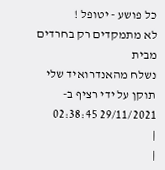כל פושע - יטופל !
לא מתמקדים רק בחרדים מבית
נשלח מהאנדרואיד שלי
תוקן על ידי רציף ב- 29/11/2021 02:38:45
|
|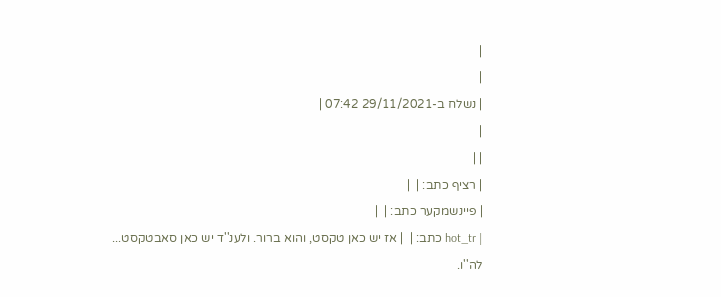|
|
| נשלח ב-29/11/2021 07:42 |
|
| |
| רציף כתב: |  |
| פיינשמקער כתב: |  |
| hot_tr כתב: |  | אז יש כאן טקסט, והוא ברור. ולענ''ד יש כאן סאבטקסט...
לה''ו.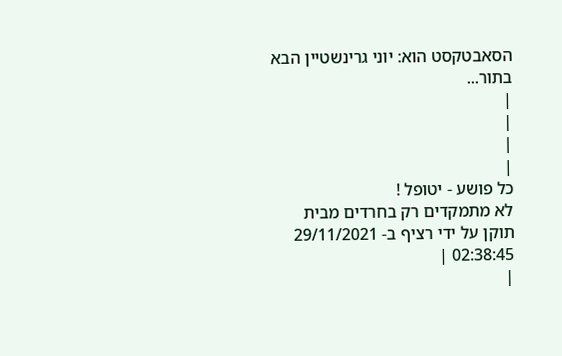הסאבטקסט הוא: יוני גרינשטיין הבא בתור...
|
|
|
|
כל פושע - יטופל !
לא מתמקדים רק בחרדים מבית
תוקן על ידי רציף ב- 29/11/2021 02:38:45 |
|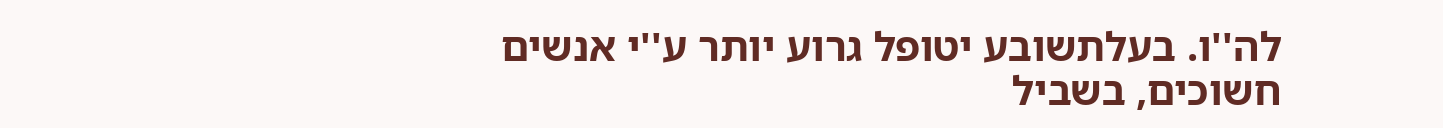לה''ו. בעלתשובע יטופל גרוע יותר ע''י אנשים חשוכים, בשביל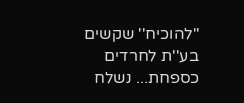''להוכיח'' שקשים בע''ת לחרדים כספחת... נשלח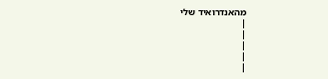מהאנדרואיד שלי
|
|
|
|
|